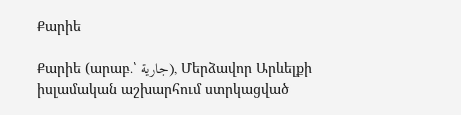Քարիե

Քարիե (արաբ․՝ جارية), Մերձավոր Արևելքի իսլամական աշխարհում ստրկացված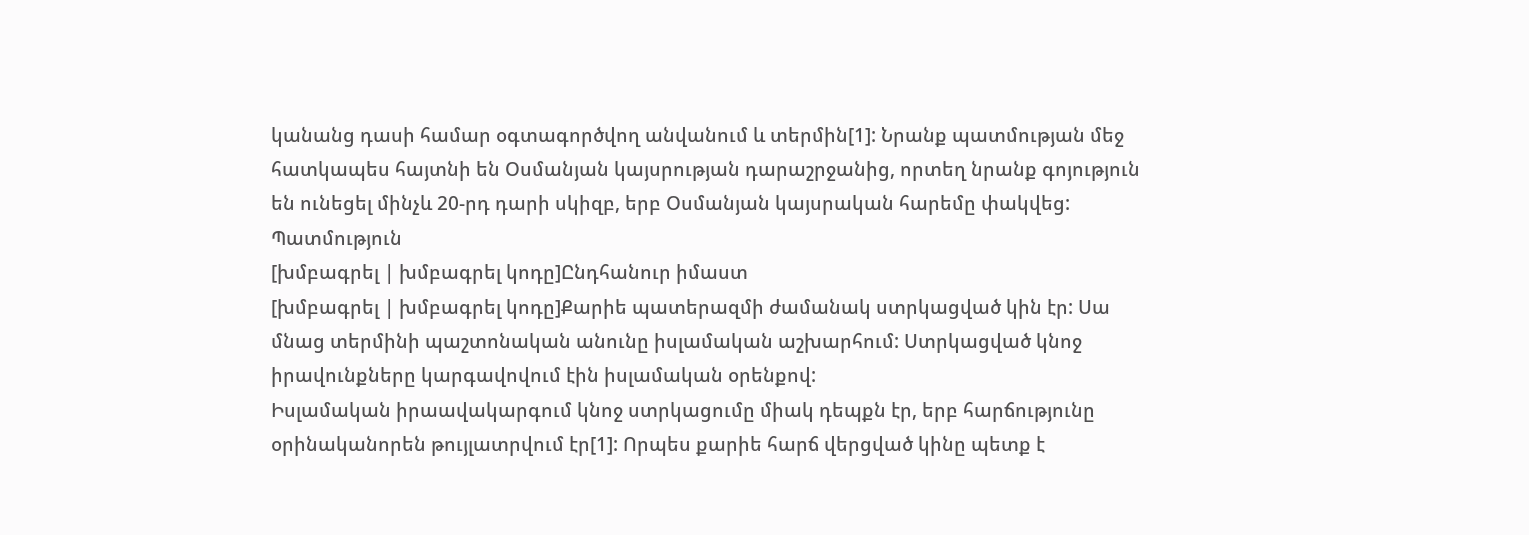կանանց դասի համար օգտագործվող անվանում և տերմին[1]: Նրանք պատմության մեջ հատկապես հայտնի են Օսմանյան կայսրության դարաշրջանից, որտեղ նրանք գոյություն են ունեցել մինչև 20-րդ դարի սկիզբ, երբ Օսմանյան կայսրական հարեմը փակվեց:
Պատմություն
[խմբագրել | խմբագրել կոդը]Ընդհանուր իմաստ
[խմբագրել | խմբագրել կոդը]Քարիե պատերազմի ժամանակ ստրկացված կին էր: Սա մնաց տերմինի պաշտոնական անունը իսլամական աշխարհում: Ստրկացված կնոջ իրավունքները կարգավովում էին իսլամական օրենքով:
Իսլամական իրաավակարգում կնոջ ստրկացումը միակ դեպքն էր, երբ հարճությունը օրինականորեն թույլատրվում էր[1]: Որպես քարիե հարճ վերցված կինը պետք է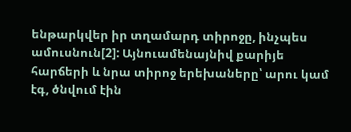ենթարկվեր իր տղամարդ տիրոջը, ինչպես ամուսնուն[2]: Այնուամենայնիվ քարիյե հարճերի և նրա տիրոջ երեխաները՝ արու կամ էգ, ծնվում էին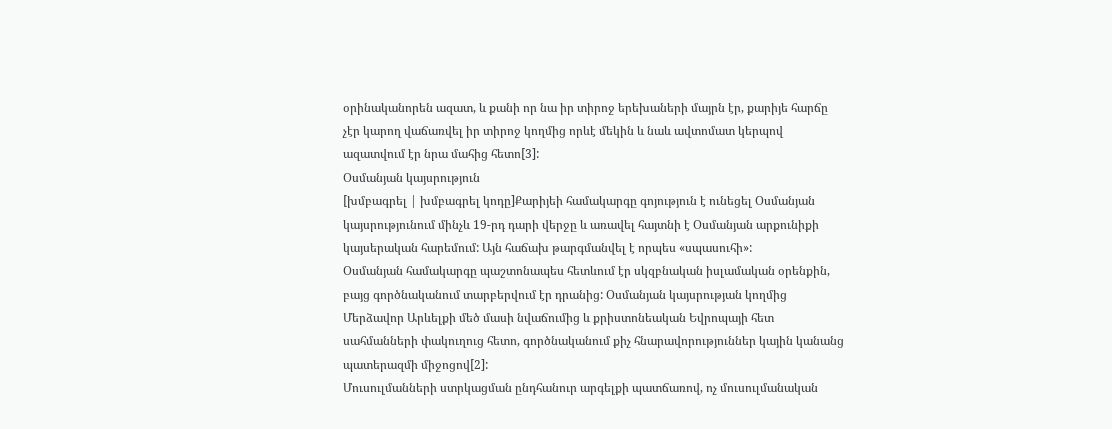օրինականորեն ազատ, և քանի որ նա իր տիրոջ երեխաների մայրն էր, քարիյե հարճը չէր կարող վաճառվել իր տիրոջ կողմից որևէ մեկին և նաև ավտոմատ կերպով ազատվում էր նրա մահից հետո[3]:
Օսմանյան կայսրություն
[խմբագրել | խմբագրել կոդը]Քարիյեի համակարգը գոյություն է ունեցել Օսմանյան կայսրությունում մինչև 19-րդ դարի վերջը և առավել հայտնի է Օսմանյան արքունիքի կայսերական հարեմում: Այն հաճախ թարգմանվել է որպես «սպասուհի»:
Օսմանյան համակարգը պաշտոնապես հետևում էր սկզբնական իսլամական օրենքին, բայց գործնականում տարբերվում էր դրանից: Օսմանյան կայսրության կողմից Մերձավոր Արևելքի մեծ մասի նվաճումից և քրիստոնեական Եվրոպայի հետ սահմանների փակուղուց հետո, գործնականում քիչ հնարավորություններ կային կանանց պատերազմի միջոցով[2]:
Մուսուլմանների ստրկացման ընդհանուր արգելքի պատճառով, ոչ մուսուլմանական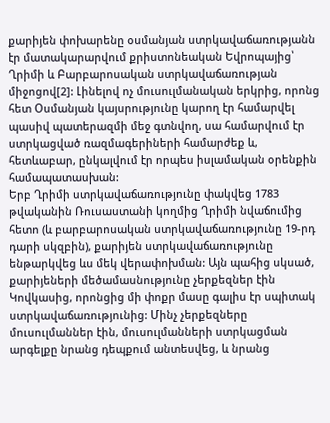քարիյեն փոխարենը օսմանյան ստրկավաճառությանն էր մատակարարվում քրիստոնեական Եվրոպայից՝ Ղրիմի և Բարբարոսական ստրկավաճառության միջոցով[2]: Լինելով ոչ մուսուլմանական երկրից, որոնց հետ Օսմանյան կայսրությունը կարող էր համարվել պասիվ պատերազմի մեջ գտնվող, սա համարվում էր ստրկացված ռազմագերիների համարժեք և, հետևաբար, ընկալվում էր որպես իսլամական օրենքին համապատասխան:
Երբ Ղրիմի ստրկավաճառությունը փակվեց 1783 թվականին Ռուսաստանի կողմից Ղրիմի նվաճումից հետո (և բարբարոսական ստրկավաճառությունը 19-րդ դարի սկզբին), քարիյեն ստրկավաճառությունը ենթարկվեց ևս մեկ վերափոխման: Այն պահից սկսած, քարիյեների մեծամասնությունը չերքեզներ էին Կովկասից, որոնցից մի փոքր մասը գալիս էր սպիտակ ստրկավաճառությունից: Մինչ չերքեզները մուսուլմաններ էին, մուսուլմանների ստրկացման արգելքը նրանց դեպքում անտեսվեց, և նրանց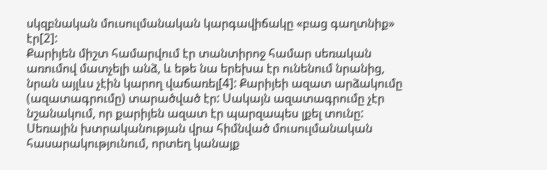սկզբնական մուսուլմանական կարգավիճակը «բաց գաղտնիք» էր[2]:
Քարիյեն միշտ համարվում էր տանտիրոջ համար սեռական առումով մատչելի անձ, և եթե նա երեխա էր ունենում նրանից, նրան այլևս չէին կարող վաճառել[4]: Քարիյեի ազատ արձակումը (ազատագրումը) տարածված էր: Սակայն ազատագրումը չէր նշանակում, որ քարիյեն ազատ էր պարզապես լքել տունը: Սեռային խտրականության վրա հիմնված մուսուլմանական հասարակությունում, որտեղ կանայք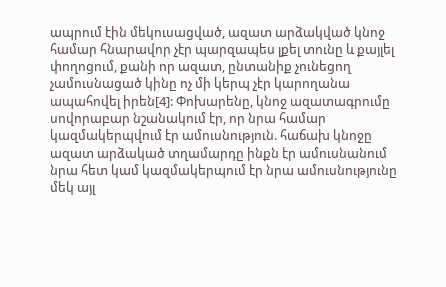ապրում էին մեկուսացված, ազատ արձակված կնոջ համար հնարավոր չէր պարզապես լքել տունը և քայլել փողոցում, քանի որ ազատ, ընտանիք չունեցող չամուսնացած կինը ոչ մի կերպ չէր կարողանա ապահովել իրեն[4]: Փոխարենը, կնոջ ազատագրումը սովորաբար նշանակում էր, որ նրա համար կազմակերպվում էր ամուսնություն. հաճախ կնոջը ազատ արձակած տղամարդը ինքն էր ամուսնանում նրա հետ կամ կազմակերպում էր նրա ամուսնությունը մեկ այլ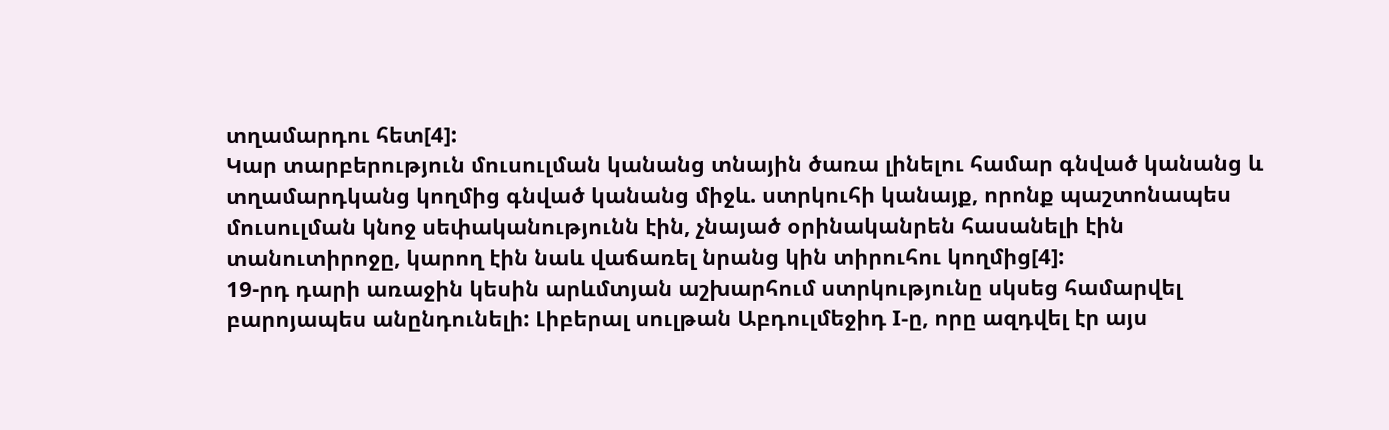տղամարդու հետ[4]:
Կար տարբերություն մուսուլման կանանց տնային ծառա լինելու համար գնված կանանց և տղամարդկանց կողմից գնված կանանց միջև. ստրկուհի կանայք, որոնք պաշտոնապես մուսուլման կնոջ սեփականությունն էին, չնայած օրինականրեն հասանելի էին տանուտիրոջը, կարող էին նաև վաճառել նրանց կին տիրուհու կողմից[4]:
19-րդ դարի առաջին կեսին արևմտյան աշխարհում ստրկությունը սկսեց համարվել բարոյապես անընդունելի: Լիբերալ սուլթան Աբդուլմեջիդ I-ը, որը ազդվել էր այս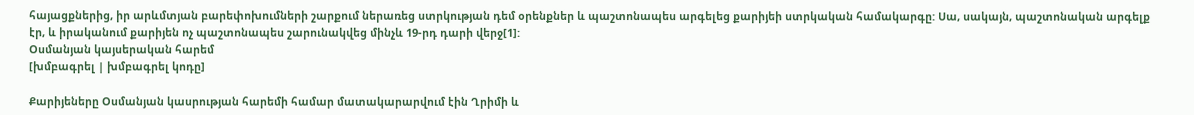հայացքներից, իր արևմտյան բարեփոխումների շարքում ներառեց ստրկության դեմ օրենքներ և պաշտոնապես արգելեց քարիյեի ստրկական համակարգը: Սա, սակայն, պաշտոնական արգելք էր, և իրականում քարիյեն ոչ պաշտոնապես շարունակվեց մինչև 19-րդ դարի վերջ[1]:
Օսմանյան կայսերական հարեմ
[խմբագրել | խմբագրել կոդը]

Քարիյեները Օսմանյան կասրության հարեմի համար մատակարարվում էին Ղրիմի և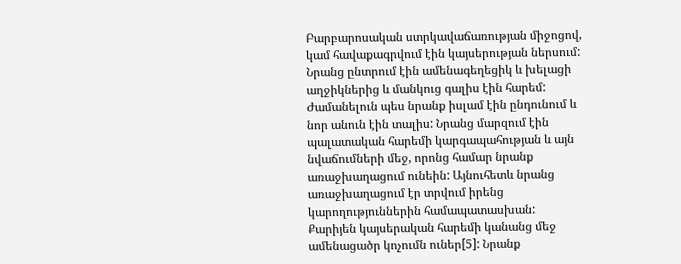Բարբարոսական ստրկավաճառության միջոցով, կամ հավաքագրվում էին կայսերության ներսում: Նրանց ընտրում էին ամենագեղեցիկ և խելացի աղջիկներից և մանկուց գալիս էին հարեմ: Ժամանելուն պես նրանք իսլամ էին ընդունում և նոր անուն էին տալիս: Նրանց մարզում էին պալատական հարեմի կարգապահության և այն նվաճումների մեջ, որոնց համար նրանք առաջխաղացում ունեին: Այնուհետև նրանց առաջխաղացում էր տրվում իրենց կարողություններին համապատասխան:
Քարիյեն կայսերական հարեմի կանանց մեջ ամենացածր կոչումն ուներ[5]: Նրանք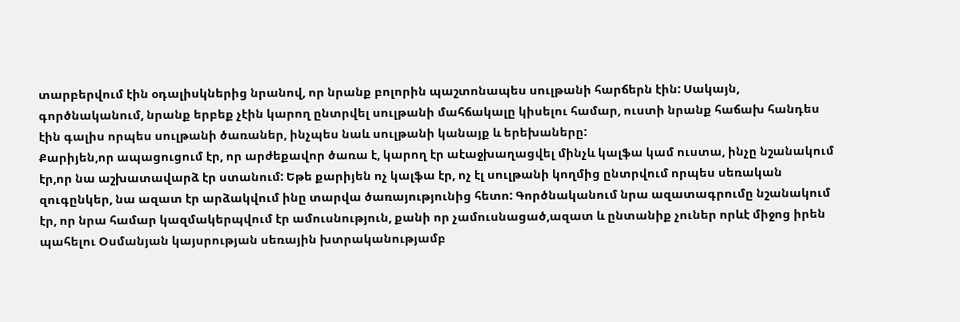տարբերվում էին օդալիսկներից նրանով, որ նրանք բոլորին պաշտոնապես սուլթանի հարճերն էին: Սակայն, գործնականում, նրանք երբեք չէին կարող ընտրվել սուլթանի մահճակալը կիսելու համար, ուստի նրանք հաճախ հանդես էին գալիս որպես սուլթանի ծառաներ, ինչպես նաև սուլթանի կանայք և երեխաները:
Քարիյեն,որ ապացուցում էր, որ արժեքավոր ծառա է, կարող էր աէաջխաղացվել մինչև կալֆա կամ ուստա, ինչը նշանակում էր,որ նա աշխատավարձ էր ստանում: Եթե քարիյեն ոչ կալֆա էր, ոչ էլ սուլթանի կողմից ընտրվում որպես սեռական զուգընկեր, նա ազատ էր արձակվում ինը տարվա ծառայությունից հետո: Գործնականում նրա ազատագրումը նշանակում էր, որ նրա համար կազմակերպվում էր ամուսնություն, քանի որ չամուսնացած,ազատ և ընտանիք չուներ որևէ միջոց իրեն պահելու Օսմանյան կայսրության սեռային խտրականությամբ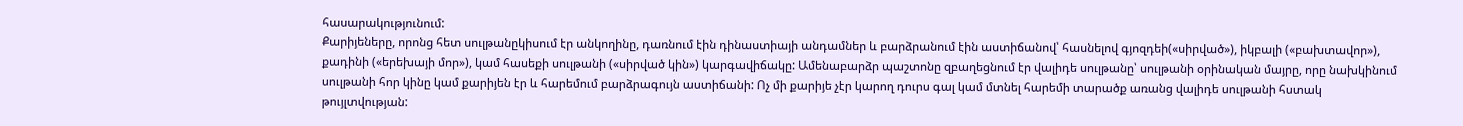հասարակությունում:
Քարիյեները, որոնց հետ սուլթանըկիսում էր անկողինը, դառնում էին դինաստիայի անդամներ և բարձրանում էին աստիճանով՝ հասնելով գյոզդեի(«սիրված»), իկբալի («բախտավոր»), քադինի («երեխայի մոր»), կամ հասեքի սուլթանի («սիրված կին») կարգավիճակը: Ամենաբարձր պաշտոնը զբաղեցնում էր վալիդե սուլթանը՝ սուլթանի օրինական մայրը, որը նախկինում սուլթանի հոր կինը կամ քարիյեն էր և հարեմում բարձրագույն աստիճանի: Ոչ մի քարիյե չէր կարող դուրս գալ կամ մտնել հարեմի տարածք առանց վալիդե սուլթանի հստակ թույլտվության: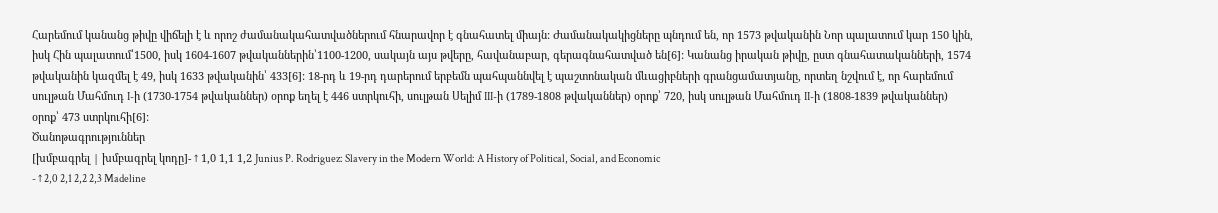Հարեմում կանանց թիվը վիճելի է և որոշ ժամանակահատվածներում հնարավոր է գնահատել միայն: Ժամանակակիցները պնդում են, որ 1573 թվականին Նոր պալատում կար 150 կին, իսկ Հին պալատում՝1500, իսկ 1604-1607 թվականներին՝1100-1200, սակայն այս թվերը, հավանաբար, գերագնահատված են[6]: Կանանց իրական թիվը, ըստ գնահատականների, 1574 թվականին կազմել է 49, իսկ 1633 թվականին՝ 433[6]: 18-րդ և 19-րդ դարերում երբեմն պահպաննվել է պաշտոնական մևացիբների գրանցամատյանը, որտեղ նշվում է, որ հարեմում սուլթան Մահմուդ I-ի (1730-1754 թվականներ) օրոք եղել է 446 ստրկուհի, սուլթան Սելիմ III-ի (1789-1808 թվականներ) օրոք՝ 720, իսկ սուլթան Մահմուդ II-ի (1808-1839 թվականներ) օրոք՝ 473 ստրկուհի[6]:
Ծանոթագրություններ
[խմբագրել | խմբագրել կոդը]- ↑ 1,0 1,1 1,2 Junius P. Rodriguez: Slavery in the Modern World: A History of Political, Social, and Economic
- ↑ 2,0 2,1 2,2 2,3 Madeline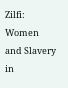Zilfi: Women and Slavery in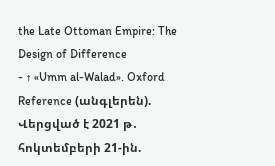the Late Ottoman Empire: The Design of Difference
- ↑ «Umm al-Walad». Oxford Reference (անգլերեն). Վերցված է 2021 թ․ հոկտեմբերի 21-ին.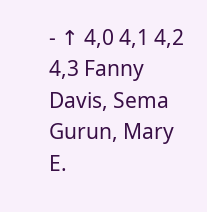- ↑ 4,0 4,1 4,2 4,3 Fanny Davis, Sema Gurun, Mary E.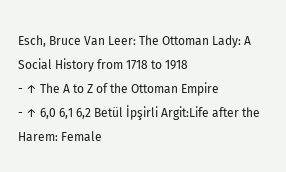Esch, Bruce Van Leer: The Ottoman Lady: A Social History from 1718 to 1918
- ↑ The A to Z of the Ottoman Empire
- ↑ 6,0 6,1 6,2 Betül İpşirli Argit:Life after the Harem: Female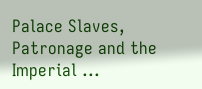Palace Slaves, Patronage and the Imperial ...